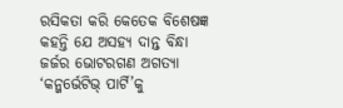ରସିକତା କରି କେତେକ ବିଶେଷଜ୍ଞ କହନ୍ତି ଯେ ଅସହ୍ୟ ଦାନ୍ତ ବିନ୍ଧା ଜର୍ଜର ଭୋଟରଗଣ ଅଗତ୍ୟା ‘କନ୍ଜର୍ଭେଟିଭ୍ ପାର୍ଟି’କୁ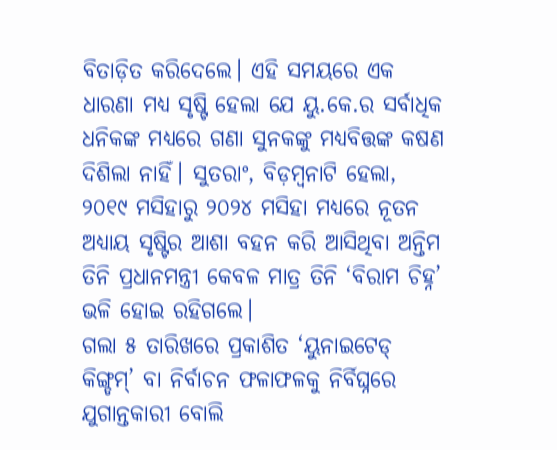ବିତାଡ଼ିତ କରିଦେଲେ। ଏହି ସମୟରେ ଏକ ଧାରଣା ମଧ୍ୟ ସୃଷ୍ଟି ହେଲା ଯେ ୟୁ.କେ.ର ସର୍ବାଧିକ ଧନିକଙ୍କ ମଧ୍ୟରେ ଗଣା ସୁନକଙ୍କୁ ମଧ୍ୟବିତ୍ତଙ୍କ କଷଣ ଦିଶିଲା ନାହିଁ। ସୁତରାଂ, ବିଡ଼ମ୍ବନାଟି ହେଲା, ୨୦୧୯ ମସିହାରୁ ୨୦୨୪ ମସିହା ମଧ୍ୟରେ ନୂତନ ଅଧ୍ୟାୟ ସୃଷ୍ଟିର ଆଶା ବହନ କରି ଆସିଥିବା ଅନ୍ତିମ ତିନି ପ୍ରଧାନମନ୍ତ୍ରୀ କେବଳ ମାତ୍ର ତିନି ‘ବିରାମ ଚିହ୍ନ’ ଭଳି ହୋଇ ରହିଗଲେ।
ଗଲା ୫ ତାରିଖରେ ପ୍ରକାଶିତ ‘ୟୁନାଇଟେଡ୍ କିଙ୍ଗ୍ଡମ୍’ ବା ନିର୍ବାଚନ ଫଳାଫଳକୁ ନିର୍ବିଘ୍ନରେ ଯୁଗାନ୍ତକାରୀ ବୋଲି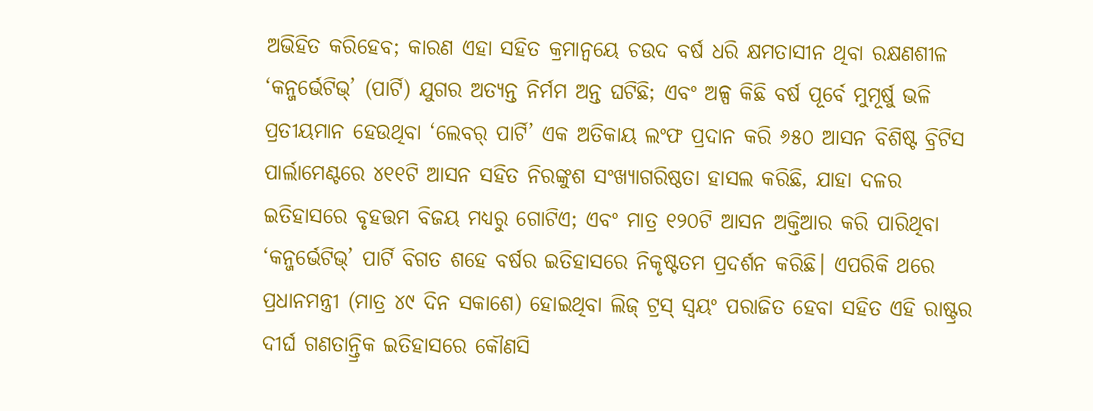ଅଭିହିତ କରିହେବ; କାରଣ ଏହା ସହିତ କ୍ରମାନ୍ବୟେ ଚଉଦ ବର୍ଷ ଧରି କ୍ଷମତାସୀନ ଥିବା ରକ୍ଷଣଶୀଳ ‘କନ୍ଜର୍ଭେଟିଭ୍’ (ପାର୍ଟି) ଯୁଗର ଅତ୍ୟନ୍ତ ନିର୍ମମ ଅନ୍ତ ଘଟିଛି; ଏବଂ ଅଳ୍ପ କିଛି ବର୍ଷ ପୂର୍ବେ ମୁମୂର୍ଷୁ ଭଳି ପ୍ରତୀୟମାନ ହେଉଥିବା ‘ଲେବର୍ ପାର୍ଟି’ ଏକ ଅତିକାୟ ଲଂଫ ପ୍ରଦାନ କରି ୬୫୦ ଆସନ ବିଶିଷ୍ଟ ବ୍ରିଟିସ ପାର୍ଲାମେଣ୍ଟରେ ୪୧୧ଟି ଆସନ ସହିତ ନିରଙ୍କୁଶ ସଂଖ୍ୟାଗରିଷ୍ଠତା ହାସଲ କରିଛି, ଯାହା ଦଳର ଇତିହାସରେ ବୃହତ୍ତମ ବିଜୟ ମଧ୍ୟରୁ ଗୋଟିଏ; ଏବଂ ମାତ୍ର ୧୨୦ଟି ଆସନ ଅକ୍ତିଆର କରି ପାରିଥିବା ‘କନ୍ଜର୍ଭେଟିଭ୍’ ପାର୍ଟି ବିଗତ ଶହେ ବର୍ଷର ଇତିହାସରେ ନିକୃଷ୍ଟତମ ପ୍ରଦର୍ଶନ କରିଛି। ଏପରିକି ଥରେ ପ୍ରଧାନମନ୍ତ୍ରୀ (ମାତ୍ର ୪୯ ଦିନ ସକାଶେ) ହୋଇଥିବା ଲିଜ୍ ଟ୍ରସ୍ ସ୍ବୟଂ ପରାଜିତ ହେବା ସହିତ ଏହି ରାଷ୍ଟ୍ରର ଦୀର୍ଘ ଗଣତାନ୍ତ୍ରିକ ଇତିହାସରେ କୌଣସି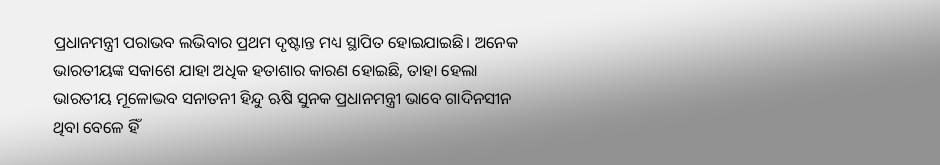ପ୍ରଧାନମନ୍ତ୍ରୀ ପରାଭବ ଲଭିବାର ପ୍ରଥମ ଦୃଷ୍ଟାନ୍ତ ମଧ୍ୟ ସ୍ଥାପିତ ହୋଇଯାଇଛି। ଅନେକ ଭାରତୀୟଙ୍କ ସକାଶେ ଯାହା ଅଧିକ ହତାଶାର କାରଣ ହୋଇଛି, ତାହା ହେଲା ଭାରତୀୟ ମୂଳୋଦ୍ଭବ ସନାତନୀ ହିନ୍ଦୁ ଋଷି ସୁନକ ପ୍ରଧାନମନ୍ତ୍ରୀ ଭାବେ ଗାଦିନସୀନ ଥିବା ବେଳେ ହିଁ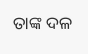ତାଙ୍କ ଦଳ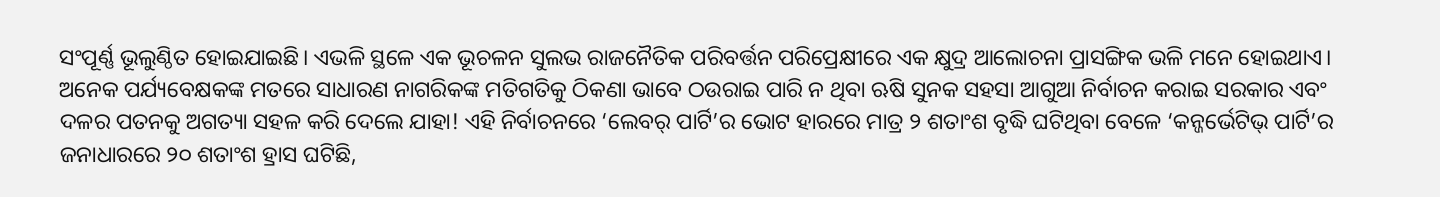ସଂପୂର୍ଣ୍ଣ ଭୂଲୁଣ୍ଠିତ ହୋଇଯାଇଛି। ଏଭଳି ସ୍ଥଳେ ଏକ ଭୂଚଳନ ସୁଲଭ ରାଜନୈତିକ ପରିବର୍ତ୍ତନ ପରିପ୍ରେକ୍ଷୀରେ ଏକ କ୍ଷୁଦ୍ର ଆଲୋଚନା ପ୍ରାସଙ୍ଗିକ ଭଳି ମନେ ହୋଇଥାଏ।
ଅନେକ ପର୍ଯ୍ୟବେକ୍ଷକଙ୍କ ମତରେ ସାଧାରଣ ନାଗରିକଙ୍କ ମତିଗତିକୁ ଠିକଣା ଭାବେ ଠଉରାଇ ପାରି ନ ଥିବା ଋଷି ସୁନକ ସହସା ଆଗୁଆ ନିର୍ବାଚନ କରାଇ ସରକାର ଏବଂ ଦଳର ପତନକୁ ଅଗତ୍ୟା ସହଳ କରି ଦେଲେ ଯାହା! ଏହି ନିର୍ବାଚନରେ ‘ଲେବର୍ ପାର୍ଟି’ର ଭୋଟ ହାରରେ ମାତ୍ର ୨ ଶତାଂଶ ବୃଦ୍ଧି ଘଟିଥିବା ବେଳେ ‘କନ୍ଜର୍ଭେଟିଭ୍ ପାର୍ଟି’ର ଜନାଧାରରେ ୨୦ ଶତାଂଶ ହ୍ରାସ ଘଟିଛି,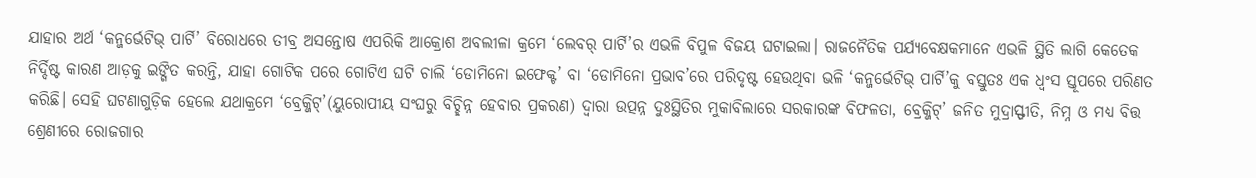ଯାହାର ଅର୍ଥ ‘କନ୍ଜର୍ଭେଟିଭ୍ ପାର୍ଟି’ ବିରୋଧରେ ତୀବ୍ର ଅସନ୍ତୋଷ ଏପରିକି ଆକ୍ରୋଶ ଅବଲୀଳା କ୍ରମେ ‘ଲେବର୍ ପାର୍ଟି’ର ଏଭଳି ବିପୁଳ ବିଜୟ ଘଟାଇଲା। ରାଜନୈତିକ ପର୍ଯ୍ୟବେକ୍ଷକମାନେ ଏଭଳି ସ୍ଥିତି ଲାଗି କେତେକ ନିର୍ଦ୍ଦିଷ୍ଟ କାରଣ ଆଡ଼କୁ ଇଙ୍ଗିତ କରନ୍ତି, ଯାହା ଗୋଟିକ ପରେ ଗୋଟିଏ ଘଟି ଚାଲି ‘ଡୋମିନୋ ଇଫେକ୍ଟ’ ବା ‘ଡୋମିନୋ ପ୍ରଭାବ’ରେ ପରିଦୃଷ୍ଟ ହେଉଥିବା ଭଳି ‘କନ୍ଜର୍ଭେଟିଭ୍ ପାର୍ଟି’କୁ ବସ୍ତୁତଃ ଏକ ଧ୍ବଂସ ସ୍ତୂପରେ ପରିଣତ କରିଛି। ସେହି ଘଟଣାଗୁଡ଼ିକ ହେଲେ ଯଥାକ୍ରମେ ‘ବ୍ରେକ୍ଜିଟ୍’(ୟୁରୋପୀୟ ସଂଘରୁ ବିଚ୍ଛିନ୍ନ ହେବାର ପ୍ରକରଣ) ଦ୍ବାରା ଉତ୍ପନ୍ନ ଦୁଃସ୍ଥିତିର ମୁକାବିଲାରେ ସରକାରଙ୍କ ବିଫଳତା, ବ୍ରେକ୍ଜିଟ୍’ ଜନିତ ମୁଦ୍ରାସ୍ଫୀତି, ନିମ୍ନ ଓ ମଧ୍ୟ ବିତ୍ତ ଶ୍ରେଣୀରେ ରୋଜଗାର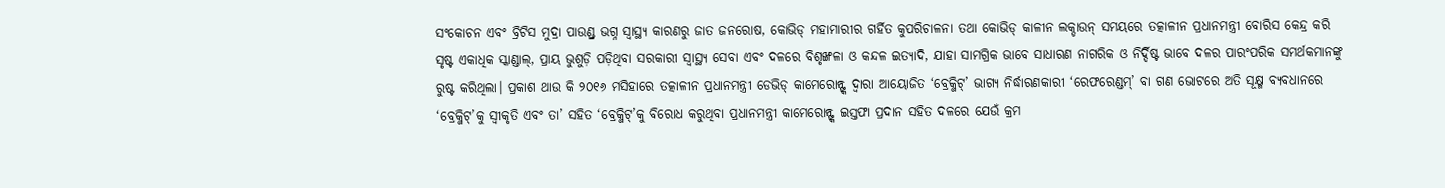ସଂକୋଚନ ଏବଂ ବ୍ରିଟିସ ମୁଦ୍ରା ପାଉଣ୍ଡ୍ର ଭଗ୍ନ ସ୍ବାସ୍ଥ୍ୟ କାରଣରୁ ଜାତ ଜନରୋଷ, କୋଭିଡ୍ ମହାମାରୀର ଗର୍ହିତ କୁପରିଚାଳନା ତଥା କୋଭିଡ୍ କାଳୀନ ଲକ୍ଡାଉନ୍ ସମୟରେ ତତ୍କାଳୀନ ପ୍ରଧାନମନ୍ତ୍ରୀ ବୋରିସ କେନ୍ଦ୍ର କରି ସୃଷ୍ଟ ଏକାଧିକ ସ୍କାଣ୍ଡାଲ୍, ପ୍ରାୟ ଭୁଶୁଡ଼ି ପଡ଼ିଥିବା ସରକାରୀ ସ୍ବାସ୍ଥ୍ୟ ସେବା ଏବଂ ଦଳରେ ବିଶୃଙ୍ଖଳା ଓ କନ୍ଦଳ ଇତ୍ୟାଦି, ଯାହା ସାମଗ୍ରିକ ଭାବେ ସାଧାରଣ ନାଗରିକ ଓ ନିର୍ଦ୍ଦିଷ୍ଟ ଭାବେ ଦଳର ପାରଂପରିକ ସମର୍ଥକମାନଙ୍କୁ ରୁଷ୍ଟ କରିଥିଲା। ପ୍ରକାଶ ଥାଉ କି ୨୦୧୬ ମସିହାରେ ତତ୍କାଳୀନ ପ୍ରଧାନମନ୍ତ୍ରୀ ଡେଭିଡ୍ କାମେରୋନ୍ଙ୍କ ଦ୍ବାରା ଆୟୋଜିତ ‘ବ୍ରେକ୍ଜିଟ୍’ ଭାଗ୍ୟ ନିର୍ଦ୍ଧାରଣକାରୀ ‘ରେଫରେଣ୍ଡମ୍’ ବା ଗଣ ଭୋଟରେ ଅତି ସୂକ୍ଷ୍ମ ବ୍ୟବଧାନରେ ‘ବ୍ରେକ୍ଜିଟ୍’କୁ ସ୍ବୀକୃତି ଏବଂ ତା’ ସହିତ ‘ବ୍ରେକ୍ଜିଟ୍’କୁ ବିରୋଧ କରୁଥିବା ପ୍ରଧାନମନ୍ତ୍ରୀ କାମେରୋନ୍ଙ୍କ ଇସ୍ତଫା ପ୍ରଦାନ ସହିତ ଦଳରେ ଯେଉଁ କ୍ରମ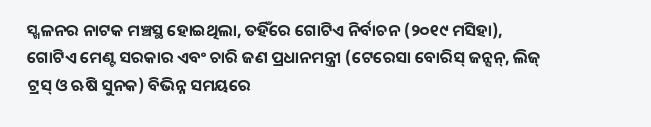ସ୍ଖଳନର ନାଟକ ମଞ୍ଚସ୍ଥ ହୋଇଥିଲା, ତହିଁରେ ଗୋଟିଏ ନିର୍ବାଚନ (୨୦୧୯ ମସିହା), ଗୋଟିଏ ମେଣ୍ଟ ସରକାର ଏବଂ ଚାରି ଜଣ ପ୍ରଧାନମନ୍ତ୍ରୀ (ଟେରେସା ବୋରିସ୍ ଜନ୍ସନ୍, ଲିଜ୍ ଟ୍ରସ୍ ଓ ଋଷି ସୁନକ) ବିଭିନ୍ନ ସମୟରେ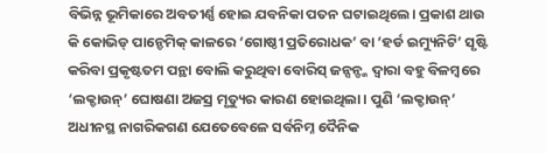ବିଭିନ୍ନ ଭୂମିକାରେ ଅବତୀର୍ଣ୍ଣ ହୋଇ ଯବନିକା ପତନ ଘଟାଇଥିଲେ। ପ୍ରକାଶ ଥାଉ କି କୋଭିଡ୍ ପାନ୍ଡେମିକ୍ କାଳରେ ‘ଗୋଷ୍ଠୀ ପ୍ରତିରୋଧକ’ ବା ‘ହର୍ଡ ଇମ୍ୟୁନିଟି’ ସୃଷ୍ଟି କରିବା ପ୍ରକୃଷ୍ଟତମ ପନ୍ଥା ବୋଲି କରୁଥିବା ବୋରିସ୍ ଜନ୍ସନ୍ଙ୍କ ଦ୍ବାରା ବହୁ ବିଳମ୍ବରେ ‘ଲକ୍ଡାଉନ୍’ ଘୋଷଣା ଅଜସ୍ର ମୃତ୍ୟୁର କାରଣ ହୋଇଥିଲା। ପୁଣି ‘ଲକ୍ଡାଉନ୍’ ଅଧୀନସ୍ଥ ନାଗରିକଗଣ ଯେତେବେଳେ ସର୍ବନିମ୍ନ ଦୈନିକ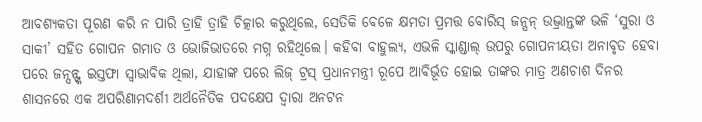ଆବଶ୍ୟକତା ପୂରଣ କରି ନ ପାରି ତ୍ରାହି ତ୍ରାହି ଚିତ୍କାର କରୁଥିଲେ, ସେତିକି ବେଳେ କ୍ଷମତା ପ୍ରମତ୍ତ ବୋରିସ୍ ଜନ୍ସନ୍ ଉଦ୍ଭ୍ରାନ୍ତଙ୍କ ଭଳି ‘ସୁରା ଓ ସାକୀ’ ସହିତ ଗୋପନ ଗମାତ ଓ ଭୋଜିଭାତରେ ମଗ୍ନ ରହିଥିଲେ। କହିବା ବାହୁଲ୍ୟ, ଏଭଳି ସ୍କାଣ୍ଡାଲ୍ ଉପରୁ ଗୋପନୀୟତା ଅନାବୃତ ହେବା ପରେ ଜନ୍ସନ୍ଙ୍କ ଇସ୍ତଫା ସ୍ବାଭାବିକ ଥିଲା, ଯାହାଙ୍କ ପରେ ଲିଜ୍ ଟ୍ରସ୍ ପ୍ରଧାନମନ୍ତ୍ରୀ ରୂପେ ଆବିର୍ଭୂତ ହୋଇ ତାଙ୍କର ମାତ୍ର ଅଣଚାଶ ଦିନର ଶାସନରେ ଏକ ଅପରିଣାମଦର୍ଶୀ ଅର୍ଥନୈତିକ ପଦକ୍ଷେପ ଦ୍ବାରା ଅନଟନ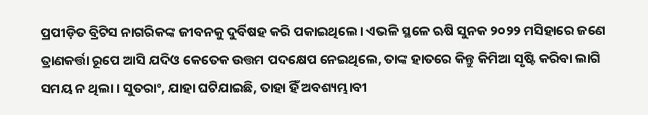ପ୍ରପୀଡ଼ିତ ବ୍ରିଟିସ ନାଗରିକଙ୍କ ଜୀବନକୁ ଦୁର୍ବିଷହ କରି ପକାଇଥିଲେ। ଏଭଳି ସ୍ଥଳେ ଋଷି ସୁନକ ୨୦୨୨ ମସିହାରେ ଜଣେ ତ୍ରାଣକର୍ତ୍ତା ରୂପେ ଆସି ଯଦିଓ କେତେକ ଉତ୍ତମ ପଦକ୍ଷେପ ନେଇଥିଲେ, ତାଙ୍କ ହାତରେ କିନ୍ତୁ କିମିଆ ସୃଷ୍ଟି କରିବା ଲାଗି ସମୟ ନ ଥିଲା। ସୁତରାଂ, ଯାହା ଘଟିଯାଇଛି, ତାହା ହିଁ ଅବଶ୍ୟମ୍ଭାବୀ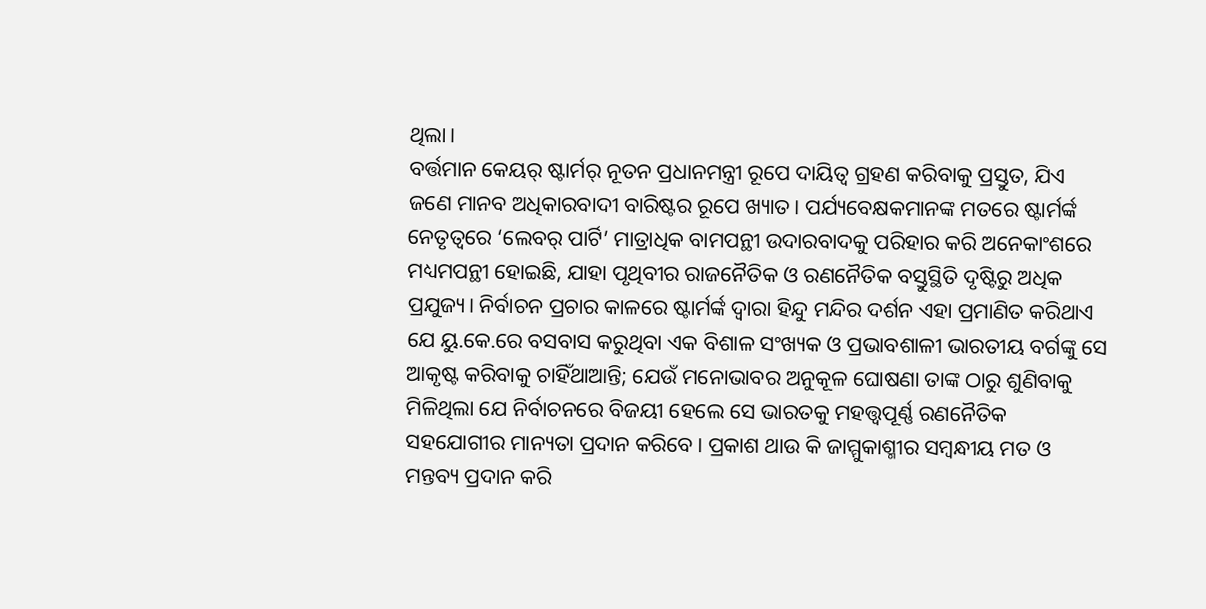ଥିଲା।
ବର୍ତ୍ତମାନ କେୟର୍ ଷ୍ଟାର୍ମର୍ ନୂତନ ପ୍ରଧାନମନ୍ତ୍ରୀ ରୂପେ ଦାୟିତ୍ବ ଗ୍ରହଣ କରିବାକୁ ପ୍ରସ୍ତୁତ, ଯିଏ ଜଣେ ମାନବ ଅଧିକାରବାଦୀ ବାରିଷ୍ଟର ରୂପେ ଖ୍ୟାତ। ପର୍ଯ୍ୟବେକ୍ଷକମାନଙ୍କ ମତରେ ଷ୍ଟାର୍ମର୍ଙ୍କ ନେତୃତ୍ବରେ ‘ଲେବର୍ ପାର୍ଟି’ ମାତ୍ରାଧିକ ବାମପନ୍ଥୀ ଉଦାରବାଦକୁ ପରିହାର କରି ଅନେକାଂଶରେ ମଧ୍ୟମପନ୍ଥୀ ହୋଇଛି, ଯାହା ପୃଥିବୀର ରାଜନୈତିକ ଓ ରଣନୈତିକ ବସ୍ତୁସ୍ଥିତି ଦୃଷ୍ଟିରୁ ଅଧିକ ପ୍ରଯୁଜ୍ୟ। ନିର୍ବାଚନ ପ୍ରଚାର କାଳରେ ଷ୍ଟାର୍ମର୍ଙ୍କ ଦ୍ବାରା ହିନ୍ଦୁ ମନ୍ଦିର ଦର୍ଶନ ଏହା ପ୍ରମାଣିତ କରିଥାଏ ଯେ ୟୁ.କେ.ରେ ବସବାସ କରୁଥିବା ଏକ ବିଶାଳ ସଂଖ୍ୟକ ଓ ପ୍ରଭାବଶାଳୀ ଭାରତୀୟ ବର୍ଗଙ୍କୁ ସେ ଆକୃଷ୍ଟ କରିବାକୁ ଚାହିଁଥାଆନ୍ତି; ଯେଉଁ ମନୋଭାବର ଅନୁକୂଳ ଘୋଷଣା ତାଙ୍କ ଠାରୁ ଶୁଣିବାକୁ ମିଳିଥିଲା ଯେ ନିର୍ବାଚନରେ ବିଜୟୀ ହେଲେ ସେ ଭାରତକୁ ମହତ୍ତ୍ବପୂର୍ଣ୍ଣ ରଣନୈତିକ ସହଯୋଗୀର ମାନ୍ୟତା ପ୍ରଦାନ କରିବେ। ପ୍ରକାଶ ଥାଉ କି ଜାମ୍ମୁକାଶ୍ମୀର ସମ୍ବନ୍ଧୀୟ ମତ ଓ ମନ୍ତବ୍ୟ ପ୍ରଦାନ କରି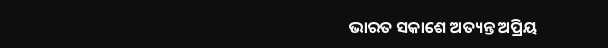ଭାରତ ସକାଶେ ଅତ୍ୟନ୍ତ ଅପ୍ରିୟ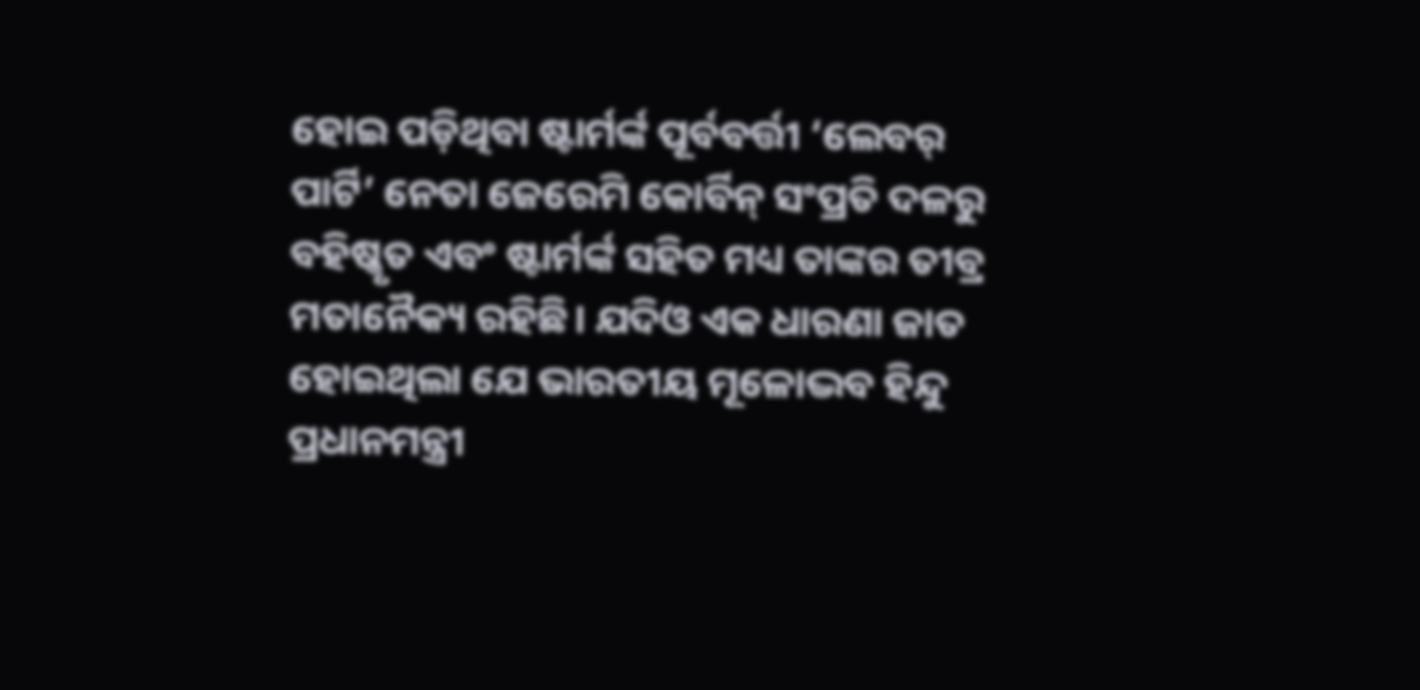ହୋଇ ପଡ଼ିଥିବା ଷ୍ଟାର୍ମର୍ଙ୍କ ପୂର୍ବବର୍ତ୍ତୀ ‘ଲେବର୍ ପାର୍ଟି’ ନେତା ଜେରେମି କୋର୍ବିନ୍ ସଂପ୍ରତି ଦଳରୁ ବହିଷ୍କୃତ ଏବଂ ଷ୍ଟାର୍ମର୍ଙ୍କ ସହିତ ମଧ୍ୟ ତାଙ୍କର ତୀବ୍ର ମତାନୈକ୍ୟ ରହିଛି। ଯଦିଓ ଏକ ଧାରଣା ଜାତ ହୋଇଥିଲା ଯେ ଭାରତୀୟ ମୂଳୋଦ୍ଭବ ହିନ୍ଦୁ ପ୍ରଧାନମନ୍ତ୍ରୀ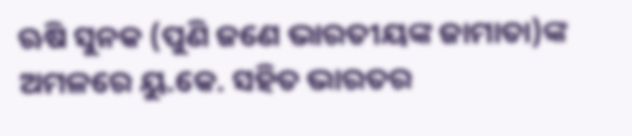ଋଷି ସୁନକ (ପୁଣି ଜଣେ ଭାରତୀୟଙ୍କ ଜାମାତା)ଙ୍କ ଅମଳରେ ୟୁ.କେ. ସହିତ ଭାରତର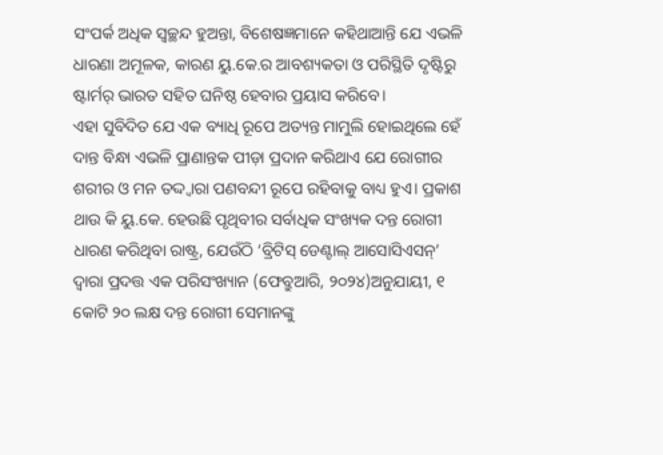ସଂପର୍କ ଅଧିକ ସ୍ବଚ୍ଛନ୍ଦ ହୁଅନ୍ତା, ବିଶେଷଜ୍ଞମାନେ କହିଥାଆନ୍ତି ଯେ ଏଭଳି ଧାରଣା ଅମୂଳକ, କାରଣ ୟୁ.କେ.ର ଆବଶ୍ୟକତା ଓ ପରିସ୍ଥିତି ଦୃଷ୍ଟିରୁ ଷ୍ଟାର୍ମର୍ ଭାରତ ସହିତ ଘନିଷ୍ଠ ହେବାର ପ୍ରୟାସ କରିବେ।
ଏହା ସୁବିଦିତ ଯେ ଏକ ବ୍ୟାଧି ରୂପେ ଅତ୍ୟନ୍ତ ମାମୁଲି ହୋଇଥିଲେ ହେଁ ଦାନ୍ତ ବିନ୍ଧା ଏଭଳି ପ୍ରାଣାନ୍ତକ ପୀଡ଼ା ପ୍ରଦାନ କରିଥାଏ ଯେ ରୋଗୀର ଶରୀର ଓ ମନ ତଦ୍ଦ୍ବାରା ପଣବନ୍ଦୀ ରୂପେ ରହିବାକୁ ବାଧ୍ୟ ହୁଏ। ପ୍ରକାଶ ଥାଉ କି ୟୁ.କେ. ହେଉଛି ପୃଥିବୀର ସର୍ବାଧିକ ସଂଖ୍ୟକ ଦନ୍ତ ରୋଗୀ ଧାରଣ କରିଥିବା ରାଷ୍ଟ୍ର, ଯେଉଁଠି ‘ବ୍ରିଟିସ୍ ଡେଣ୍ଟାଲ୍ ଆସୋସିଏସନ୍’ ଦ୍ବାରା ପ୍ରଦତ୍ତ ଏକ ପରିସଂଖ୍ୟାନ (ଫେବ୍ରୁଆରି, ୨୦୨୪)ଅନୁଯାୟୀ, ୧ କୋଟି ୨୦ ଲକ୍ଷ ଦନ୍ତ ରୋଗୀ ସେମାନଙ୍କୁ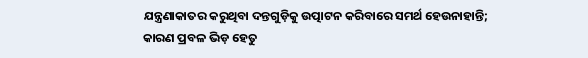ଯନ୍ତ୍ରଣାକାତର କରୁଥିବା ଦନ୍ତଗୁଡ଼ିକୁ ଉତ୍ପାଟନ କରିବାରେ ସମର୍ଥ ହେଉନାହାନ୍ତି; କାରଣ ପ୍ରବଳ ଭିଡ଼ ହେତୁ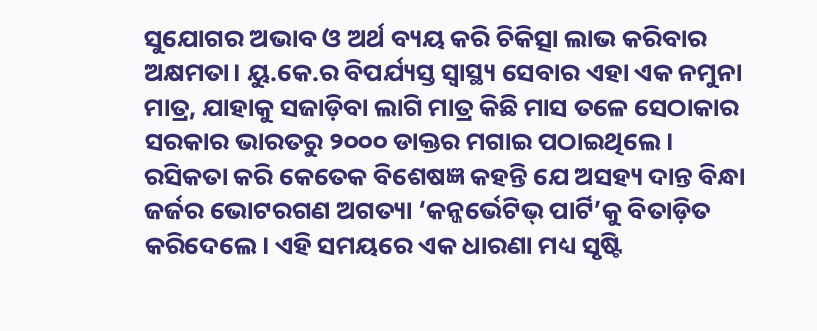ସୁଯୋଗର ଅଭାବ ଓ ଅର୍ଥ ବ୍ୟୟ କରି ଚିକିତ୍ସା ଲାଭ କରିବାର ଅକ୍ଷମତା। ୟୁ.କେ.ର ବିପର୍ଯ୍ୟସ୍ତ ସ୍ବାସ୍ଥ୍ୟ ସେବାର ଏହା ଏକ ନମୁନା ମାତ୍ର, ଯାହାକୁ ସଜାଡ଼ିବା ଲାଗି ମାତ୍ର କିଛି ମାସ ତଳେ ସେଠାକାର ସରକାର ଭାରତରୁ ୨୦୦୦ ଡାକ୍ତର ମଗାଇ ପଠାଇଥିଲେ। ରସିକତା କରି କେତେକ ବିଶେଷଜ୍ଞ କହନ୍ତି ଯେ ଅସହ୍ୟ ଦାନ୍ତ ବିନ୍ଧା ଜର୍ଜର ଭୋଟରଗଣ ଅଗତ୍ୟା ‘କନ୍ଜର୍ଭେଟିଭ୍ ପାର୍ଟି’କୁ ବିତାଡ଼ିତ କରିଦେଲେ। ଏହି ସମୟରେ ଏକ ଧାରଣା ମଧ୍ୟ ସୃଷ୍ଟି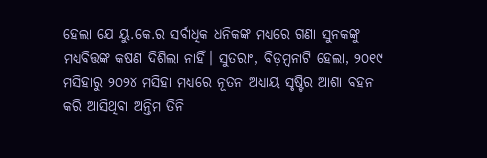ହେଲା ଯେ ୟୁ.କେ.ର ସର୍ବାଧିକ ଧନିକଙ୍କ ମଧ୍ୟରେ ଗଣା ସୁନକଙ୍କୁ ମଧ୍ୟବିତ୍ତଙ୍କ କଷଣ ଦିଶିଲା ନାହିଁ। ସୁତରାଂ, ବିଡ଼ମ୍ବନାଟି ହେଲା, ୨୦୧୯ ମସିହାରୁ ୨୦୨୪ ମସିହା ମଧ୍ୟରେ ନୂତନ ଅଧ୍ୟାୟ ସୃଷ୍ଟିର ଆଶା ବହନ କରି ଆସିଥିବା ଅନ୍ତିମ ତିନି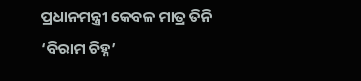ପ୍ରଧାନମନ୍ତ୍ରୀ କେବଳ ମାତ୍ର ତିନି ‘ବିରାମ ଚିହ୍ନ’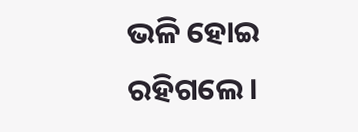ଭଳି ହୋଇ ରହିଗଲେ।